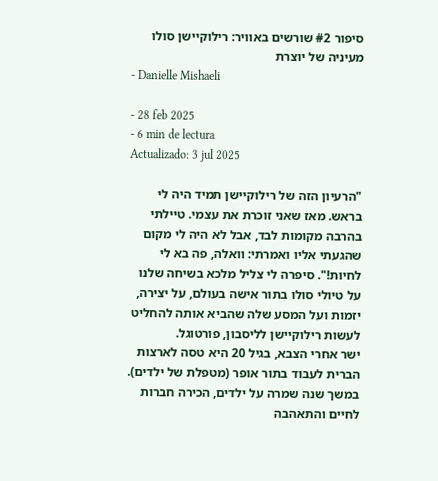סיפור #2 שורשים באוויר: רילוקיישן סולו מעיניה של יוצרת
- Danielle Mishaeli

- 28 feb 2025
- 6 min de lectura
Actualizado: 3 jul 2025

"הרעיון הזה של רילוקיישן תמיד היה לי בראש. מאז שאני זוכרת את עצמי. טיילתי בהרבה מקומות לבד, אבל לא היה לי מקום שהגעתי אליו ואמרתי: וואלה, פה בא לי לחיות!". סיפרה לי צליל מלכא בשיחה שלנו על טיולי סולו בתור אישה בעולם, על יצירה, יזמות ועל המסע שלה שהביא אותה להחליט לעשות רילוקיישן לליסבון, פורטוגל.
ישר אחרי הצבא, בגיל 20 היא טסה לארצות הברית לעבוד בתור אופר (מטפלת של ילדים). במשך שנה שמרה על ילדים, הכירה חברות לחיים והתאהבה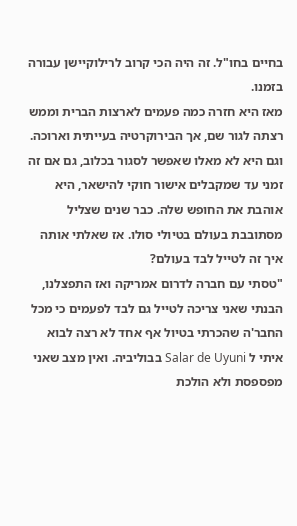בחיים בחו"ל. זה היה הכי קרוב לרילוקיישן עבורה בזמנו.
מאז היא חזרה כמה פעמים לארצות הברית וממש רצתה לגור שם, אך הבירוקרטיה בעייתית וארוכה. וגם היא לא מאלו שאפשר לסגור בכלוב, גם אם זה זמני עד שמקבלים אישור חוקי להישאר, היא אוהבת את החופש שלה. כבר שנים שצליל מסתובבת בעולם בטיולי סולו. אז שאלתי אותה איך זה לטייל לבד בעולם?
"טסתי עם חברה לדרום אמריקה ואז התפצלנו, הבנתי שאני צריכה לטייל גם לבד לפעמים כי מכל החבר'ה שהכרתי בטיול אף אחד לא רצה לבוא איתי ל Salar de Uyuni בבוליביה. ואין מצב שאני מפספסת ולא הולכת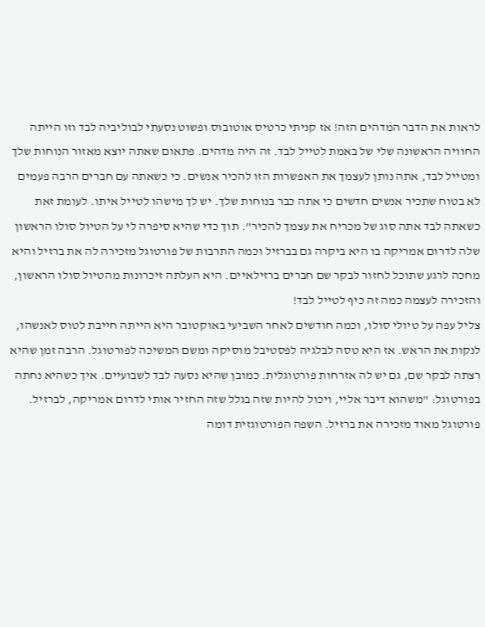לראות את הדבר המדהים הזה! אז קניתי כרטיס אוטובוס ופשוט נסעתי לבוליביה לבד וזו הייתה החוויה הראשונה שלי של באמת לטייל לבד. זה היה מדהים. פתאום שאתה יוצא מאזור הנוחות שלך ומטייל לבד, אתה נותן לעצמך את האפשרות הזו להכיר אנשים. כי כשאתה עם חברים הרבה פעמים לא בטוח שתכיר אנשים חדשים כי אתה כבר בנוחות שלך. יש לך מישהו לטייל איתו. לעומת זאת כשאתה לבד אתה סוג של מכריח את עצמך להכיר". תוך כדי שהיא סיפרה לי על הטיול סולו הראשון שלה לדרום אמריקה בו היא ביקרה גם בברזיל וכמה התרבות של פורטוגל מזכירה לה את ברזיל והיא מחכה לרגע שתוכל לחזור לבקר שם חברים ברזילאיים. היא העלתה זיכרונות מהטיול סולו הראשון, והזכירה לעצמה כמה זה כיף לטייל לבד!
צליל עפה על טיולי סולו, וכמה חודשים לאחר השביעי באוקטובר היא הייתה חייבת לטוס לאנשהו, לנקות את הראש. אז היא טסה לבלגיה לפסטיבל מוסיקה ומשם המשיכה לפורטוגל. הרבה זמן שהיא רצתה לבקר שם, גם יש לה אזרחות פורטוגלית. כמובן שהיא נסעה לבד לשבועיים. איך כשהיא נחתה בפורטוגל: "משהוא דיבר אליי, ויכול להיות שזה בגלל שזה החזיר אותי לדרום אמריקה, לברזיל. פורטוגל מאוד מזכירה את ברזיל. השפה הפורטוגזית דומה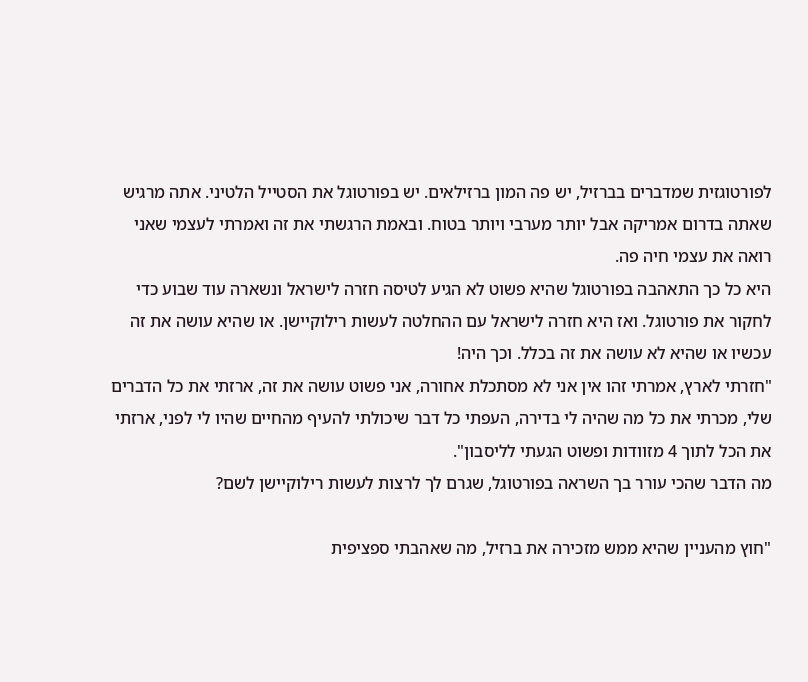לפורטוגזית שמדברים בברזיל, יש פה המון ברזילאים. יש בפורטוגל את הסטייל הלטיני. אתה מרגיש שאתה בדרום אמריקה אבל יותר מערבי ויותר בטוח. ובאמת הרגשתי את זה ואמרתי לעצמי שאני רואה את עצמי חיה פה.
היא כל כך התאהבה בפורטוגל שהיא פשוט לא הגיע לטיסה חזרה לישראל ונשארה עוד שבוע כדי לחקור את פורטוגל. ואז היא חזרה לישראל עם ההחלטה לעשות רילוקיישן. או שהיא עושה את זה עכשיו או שהיא לא עושה את זה בכלל. וכך היה!
"חזרתי לארץ, אמרתי זהו אין אני לא מסתכלת אחורה, אני פשוט עושה את זה, ארזתי את כל הדברים שלי, מכרתי את כל מה שהיה לי בדירה, העפתי כל דבר שיכולתי להעיף מהחיים שהיו לי לפני, ארזתי את הכל לתוך 4 מזוודות ופשוט הגעתי לליסבון".
מה הדבר שהכי עורר בך השראה בפורטוגל, שגרם לך לרצות לעשות רילוקיישן לשם?

"חוץ מהעניין שהיא ממש מזכירה את ברזיל, מה שאהבתי ספציפית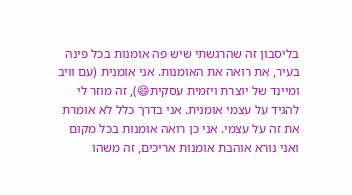בליסבון זה שהרגשתי שיש פה אומנות בכל פינה בעיר, את רואה את האומנות. אני אומנית (עם וויב ומיינד של יוצרת ויזמית עסקית😄), זה מוזר לי להגיד על עצמי אומנית. אני בדרך כלל לא אומרת את זה על עצמי. אני כן רואה אומנות בכל מקום ואני נורא אוהבת אומנות אריכים, זה משהו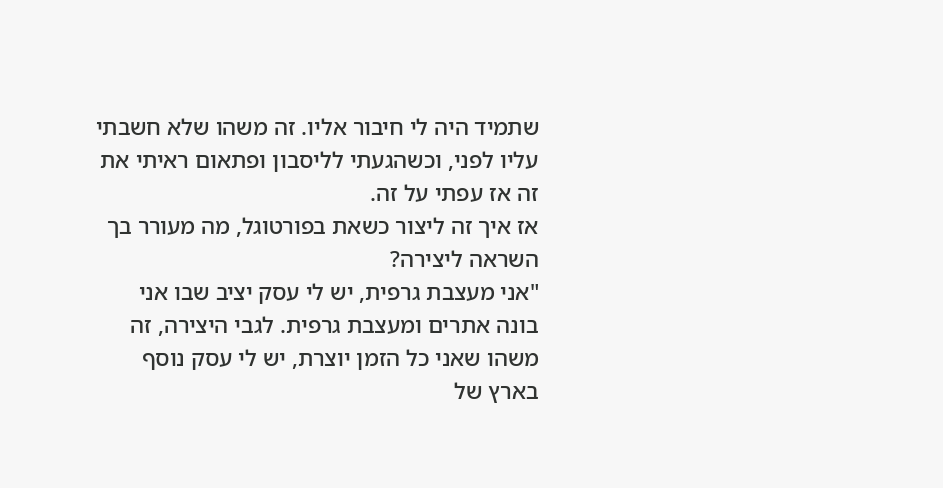שתמיד היה לי חיבור אליו. זה משהו שלא חשבתי עליו לפני, וכשהגעתי לליסבון ופתאום ראיתי את זה אז עפתי על זה.
אז איך זה ליצור כשאת בפורטוגל, מה מעורר בך השראה ליצירה?
"אני מעצבת גרפית, יש לי עסק יציב שבו אני בונה אתרים ומעצבת גרפית. לגבי היצירה, זה משהו שאני כל הזמן יוצרת, יש לי עסק נוסף בארץ של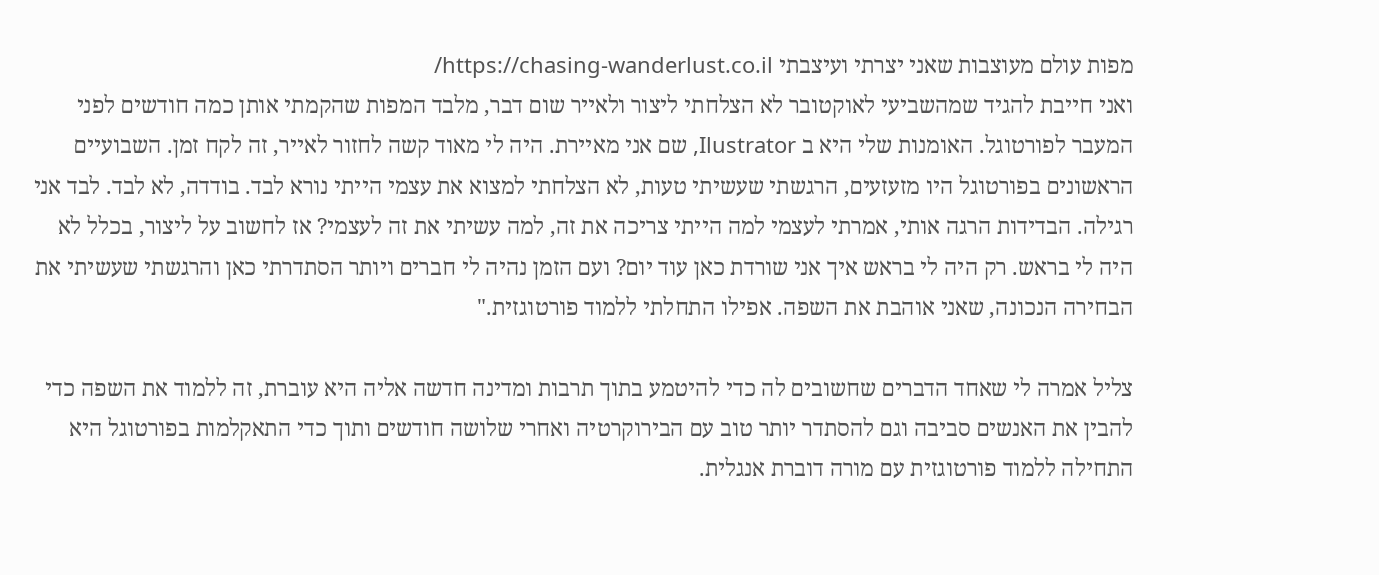מפות עולם מעוצבות שאני יצרתי ועיצבתי https://chasing-wanderlust.co.il/
ואני חייבת להגיד שמהשביעי לאוקטובר לא הצלחתי ליצור ולאייר שום דבר, מלבד המפות שהקמתי אותן כמה חודשים לפני המעבר לפורטוגל. האומנות שלי היא ב Ilustrator, שם אני מאיירת. היה לי מאוד קשה לחזור לאייר, זה לקח זמן. השבועיים הראשונים בפורטוגל היו מזעזעים, הרגשתי שעשיתי טעות, לא הצלחתי למצוא את עצמי הייתי נורא לבד. בודדה, לא לבד. לבד אני רגילה. הבדידות הרגה אותי, אמרתי לעצמי למה הייתי צריכה את זה, למה עשיתי את זה לעצמי? אז לחשוב על ליצור, בכלל לא היה לי בראש. רק היה לי בראש איך אני שורדת כאן עוד יום? ועם הזמן נהיה לי חברים ויותר הסתדרתי כאן והרגשתי שעשיתי את הבחירה הנכונה, שאני אוהבת את השפה. אפילו התחלתי ללמוד פורטוגזית."

צליל אמרה לי שאחד הדברים שחשובים לה כדי להיטמע בתוך תרבות ומדינה חדשה אליה היא עוברת, זה ללמוד את השפה כדי להבין את האנשים סביבה וגם להסתדר יותר טוב עם הבירוקרטיה ואחרי שלושה חודשים ותוך כדי התאקלמות בפורטוגל היא התחילה ללמוד פורטוגזית עם מורה דוברת אנגלית.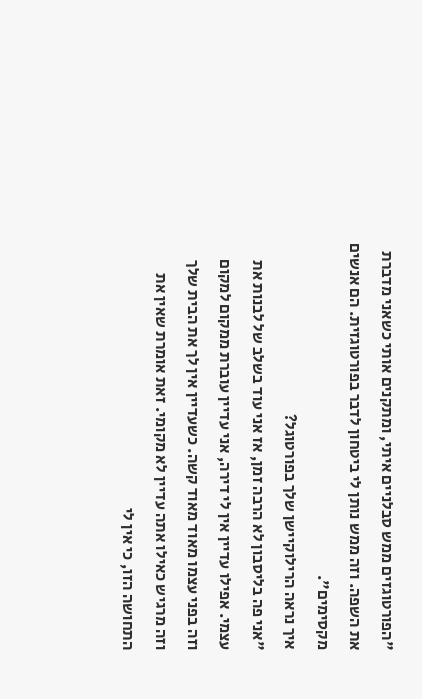"הפורטוגזים ממש סבלניים איתי, ומתקנים אותי כשאני מדברת את השפה. וזה ממש נותן לי ביטחון לדבר בפורטוגזית. הם אנשים מקסימים".
איך נראה הרילוקיישן שלך בפורטוגל?
"אני פה בליסבון לא הרבה זמן, אז אני עוד בשלב של לבנות את עצמי. אפילו עדיין אין לי דירה, אני עדיין עוברת ממקום למקום וזה בפני עצמו מאוד מאוד קשה. כשעדיין אין לך את הבית שלך וזה מרגיש כאילו אתה עדיין לא מקומי. זאת אומרת שאין את התחושה הזו, כי אין לי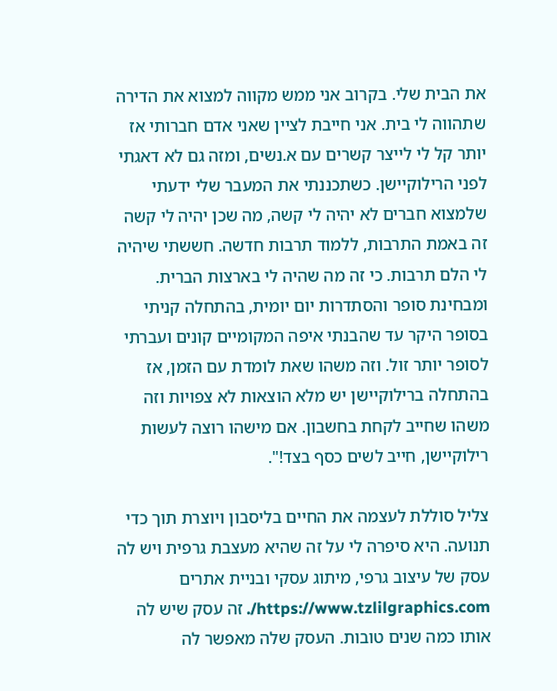את הבית שלי. בקרוב אני ממש מקווה למצוא את הדירה שתהווה לי בית. אני חייבת לציין שאני אדם חברותי אז יותר קל לי לייצר קשרים עם א.נשים, ומזה גם לא דאגתי לפני הרילוקיישן. כשתכננתי את המעבר שלי ידעתי שלמצוא חברים לא יהיה לי קשה, מה שכן יהיה לי קשה זה באמת התרבות, ללמוד תרבות חדשה. חששתי שיהיה לי הלם תרבות. כי זה מה שהיה לי בארצות הברית. ומבחינת סופר והסתדרות יום יומית, בהתחלה קניתי בסופר היקר עד שהבנתי איפה המקומיים קונים ועברתי לסופר יותר זול. וזה משהו שאת לומדת עם הזמן, אז בהתחלה ברילוקיישן יש מלא הוצאות לא צפויות וזה משהו שחייב לקחת בחשבון. אם מישהו רוצה לעשות רילוקיישן, חייב לשים כסף בצד!".

צליל סוללת לעצמה את החיים בליסבון ויוצרת תוך כדי תנועה. היא סיפרה לי על זה שהיא מעצבת גרפית ויש לה עסק של עיצוב גרפי, מיתוג עסקי ובניית אתרים https://www.tzlilgraphics.com/. זה עסק שיש לה אותו כמה שנים טובות. העסק שלה מאפשר לה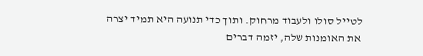לטייל סולו ולעבוד מרחוק. ותוך כדי תנועה היא תמיד יצרה את האומנות שלה, יזמה דברים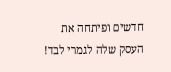חדשים ופיתחה את העסק שלה לגמרי לבד!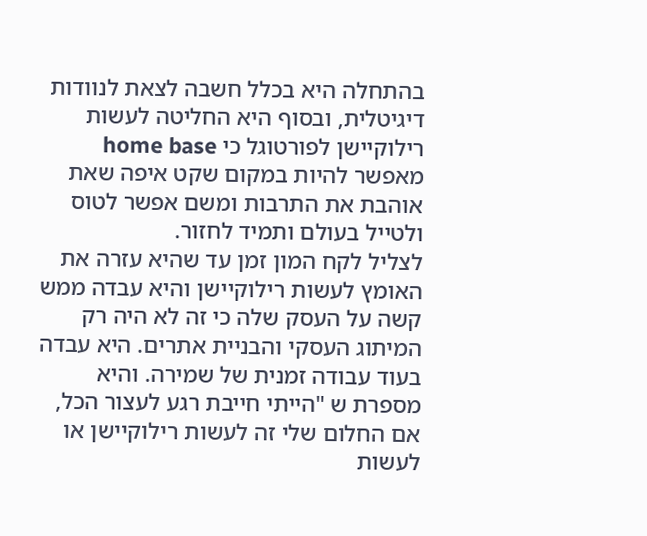בהתחלה היא בכלל חשבה לצאת לנוודות דיגיטלית, ובסוף היא החליטה לעשות רילוקיישן לפורטוגל כי home base מאפשר להיות במקום שקט איפה שאת אוהבת את התרבות ומשם אפשר לטוס ולטייל בעולם ותמיד לחזור.
לצליל לקח המון זמן עד שהיא עזרה את האומץ לעשות רילוקיישן והיא עבדה ממש קשה על העסק שלה כי זה לא היה רק המיתוג העסקי והבניית אתרים. היא עבדה בעוד עבודה זמנית של שמירה. והיא מספרת ש "הייתי חייבת רגע לעצור הכל, אם החלום שלי זה לעשות רילוקיישן או לעשות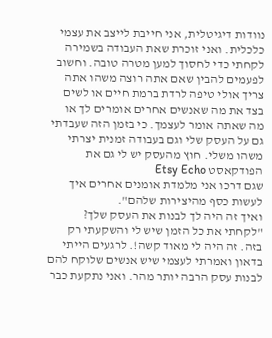נוודות דיגיטלית, אני חייבת לייצב את עצמי כלכלית. ואני זוכרת שאת העבודה בשמירה לקחתי כדי לחסוך למען מטרה טובה. וחשוב לפעמים להבין שאם אתה רוצה משהו אתה צריך אולי טיפה לרדת ברמת חיים או לשים בצד את מה שאנשים אחרים אומרים לך או מה שאתה אומר לעצמך. כי בזמן הזה שעבדתי גם על העסק שלי וגם בעבודה זמנית יצרתי משהו משלי. חוץ מהעסק יש לי גם את הפודקאסט Etsy Echo
שגם דרכו אני מלמדת אומנים אחרים איך לעשות כסף מהיצירות שלהם".
ואיך זה היה לך לבנות את העסק שלך?
"לקחתי את כל הזמן שיש לי והשקעתי רק בזה. זה היה לי מאוד קשה!. לרגעים הייתי בדאון ואמרתי לעצמי שיש אנשים שלוקח להם לבנות עסק הרבה יותר מהר. ואני נתקעת כבר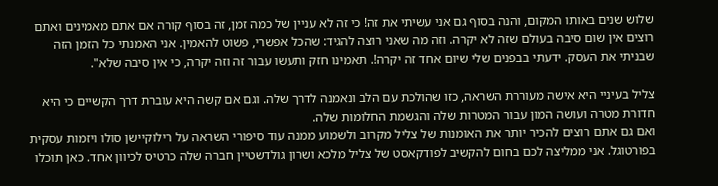שלוש שנים באותו המקום, והנה בסוף גם אני עשיתי את זה! כי זה לא עניין של כמה זמן, זה בסוף קורה אם אתם מאמינים ואתם רוצים אין שום סיבה בעולם שזה לא יקרה. וזה מה שאני רוצה להגיד: שהכל אפשרי, פשוט להאמין. אני האמנתי כל הזמן הזה שבניתי את העסק. ידעתי בבפנים שלי שיום אחד זה יקרה!. תאמינו חזק ותעשו עבור זה וזה יקרה, כי אין סיבה שלא".

צליל בעיניי היא אישה מעוררת השראה, כזו שהולכת עם הלב ונאמנה לדרך שלה. וגם אם קשה היא עוברת דרך הקשיים כי היא חדורת מטרה ועושה המון עבור המטרות שלה והגשמת החלומות שלה.
ואם גם אתם רוצים להכיר יותר את האומנות של צליל מקרוב ולשמוע ממנה עוד סיפורי השראה על רילוקיישן סולו ויזמות עסקית בפורטוגל. אני ממליצה לכם בחום להקשיב לפודקאסט של צליל מלכא ושרון גולדשטיין חברה שלה כרטיס לכיוון אחד. כאן תוכלו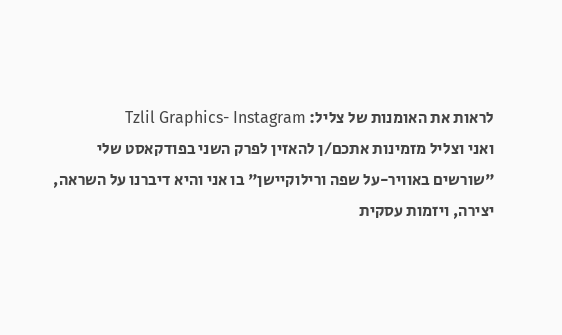לראות את האומנות של צליל: Tzlil Graphics- Instagram
ואני וצליל מזמינות אתכם/ן להאזין לפרק השני בפודקאסט שלי "שורשים באוויר-על שפה ורילוקיישן" בו אני והיא דיברנו על השראה, יצירה, ויזמות עסקית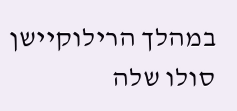במהלך הרילוקיישן סולו שלה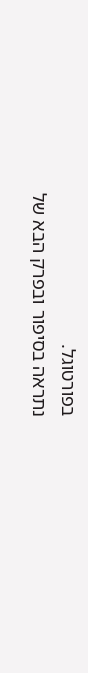בפורטוגל.
נתראה בסיפור ובפרק הבא של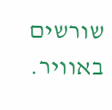שורשים באוויר.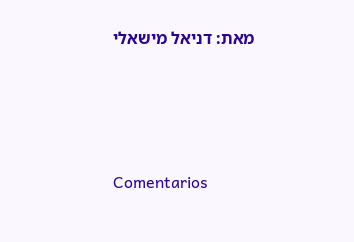מאת: דניאל מישאלי




Comentarios